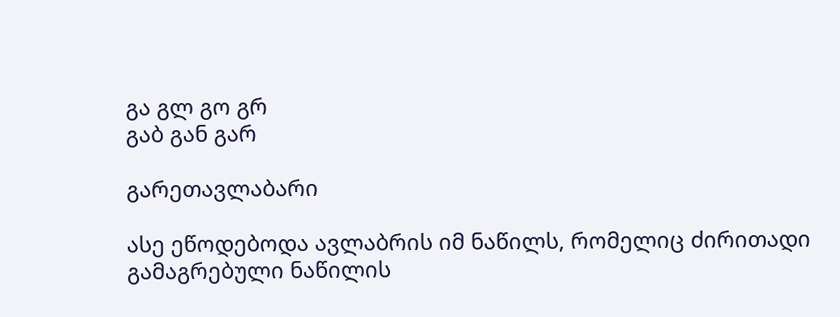გა გლ გო გრ
გაბ გან გარ

გარეთავლაბარი

ასე ეწოდებოდა ავლაბრის იმ ნაწილს, რომელიც ძირითადი გამაგრებული ნაწილის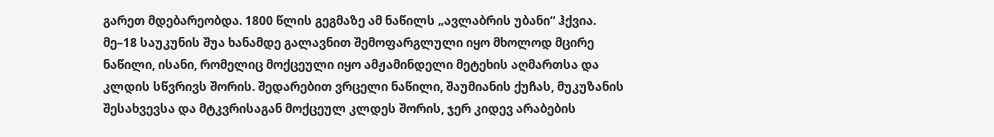გარეთ მდებარეობდა. 1800 წლის გეგმაზე ამ ნაწილს „ავლაბრის უბანი“ ჰქვია. მე–18 საუკუნის შუა ხანამდე გალავნით შემოფარგლული იყო მხოლოდ მცირე ნაწილი, ისანი, რომელიც მოქცეული იყო ამჟამინდელი მეტეხის აღმართსა და კლდის სწვრივს შორის. შედარებით ვრცელი ნაწილი, შაუმიანის ქუჩას, მუკუზანის შესახვევსა და მტკვრისაგან მოქცეულ კლდეს შორის, ჯერ კიდევ არაბების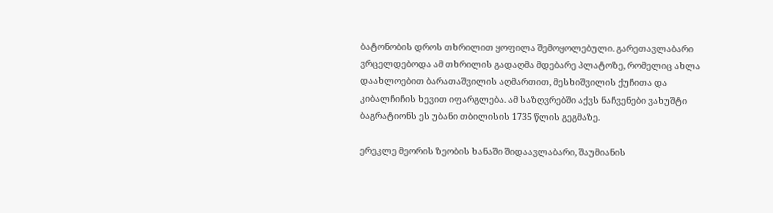ბატონობის დროს თხრილით ყოფილა შემოყოლებული. გარეთავლაბარი ვრცელდებოდა ამ თხრილის გადაღმა მდებარე პლატოზე, რომელიც ახლა დაახლოებით ბარათაშვილის აღმართით, მესხიშვილის ქუჩითა და კიბალჩიჩის ხევით იფარგლება. ამ საზღვრებში აქვს ნაჩვენები ვახუშტი ბაგრატიონს ეს უბანი თბილისის 1735 წლის გეგმაზე.

ერეკლე მეორის ზეობის ხანაში შიდაავლაბარი, შაუმიანის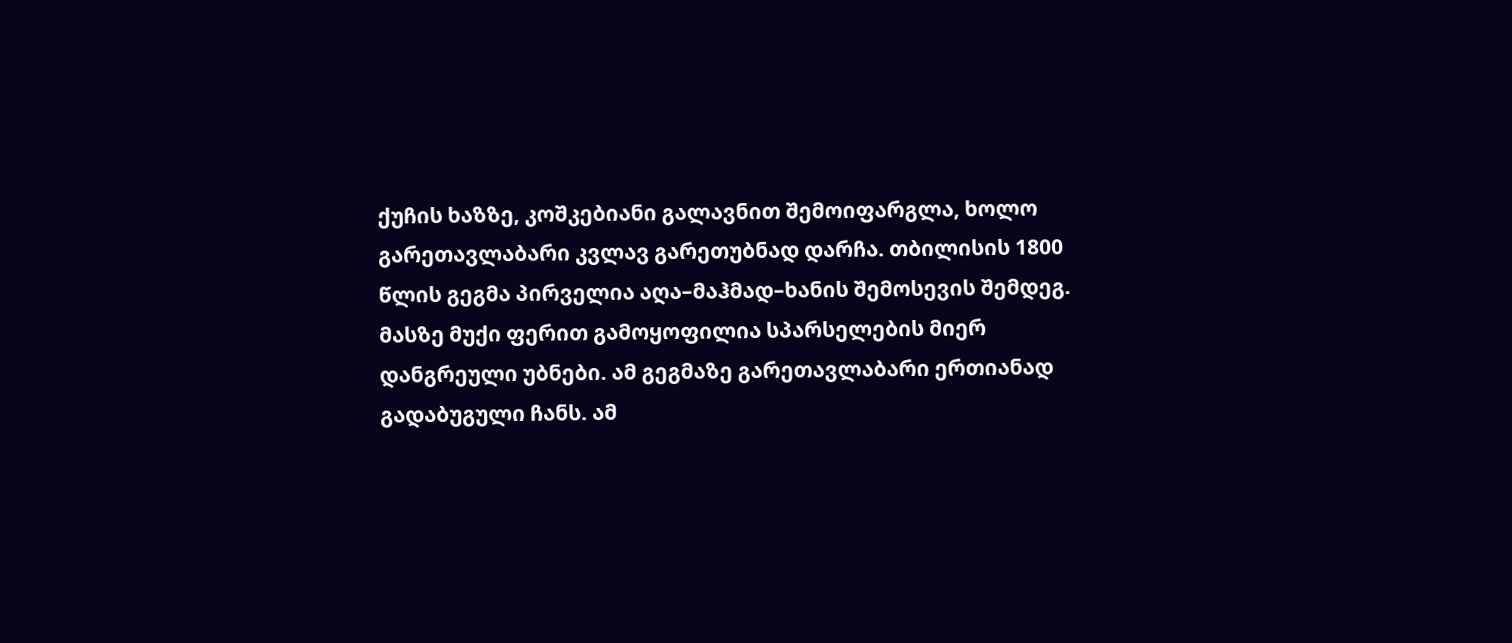ქუჩის ხაზზე, კოშკებიანი გალავნით შემოიფარგლა, ხოლო გარეთავლაბარი კვლავ გარეთუბნად დარჩა. თბილისის 1800 წლის გეგმა პირველია აღა–მაჰმად–ხანის შემოსევის შემდეგ. მასზე მუქი ფერით გამოყოფილია სპარსელების მიერ დანგრეული უბნები. ამ გეგმაზე გარეთავლაბარი ერთიანად გადაბუგული ჩანს. ამ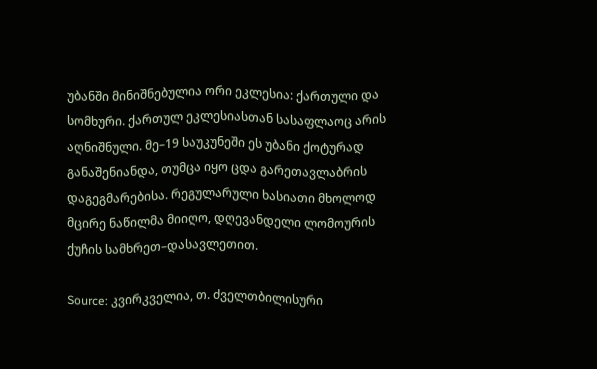უბანში მინიშნებულია ორი ეკლესია: ქართული და სომხური. ქართულ ეკლესიასთან სასაფლაოც არის აღნიშნული. მე–19 საუკუნეში ეს უბანი ქოტურად განაშენიანდა, თუმცა იყო ცდა გარეთავლაბრის დაგეგმარებისა. რეგულარული ხასიათი მხოლოდ მცირე ნაწილმა მიიღო, დღევანდელი ლომოურის ქუჩის სამხრეთ–დასავლეთით.

Source: კვირკველია, თ. ძველთბილისური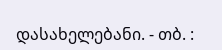დასახელებანი. - თბ. :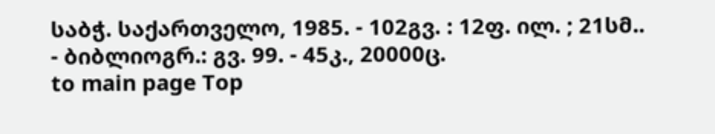საბჭ. საქართველო, 1985. - 102გვ. : 12ფ. ილ. ; 21სმ.. - ბიბლიოგრ.: გვ. 99. - 45კ., 20000ც.
to main page Top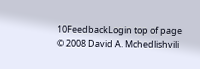10FeedbackLogin top of page
© 2008 David A. Mchedlishvili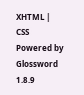XHTML | CSS Powered by Glossword 1.8.9